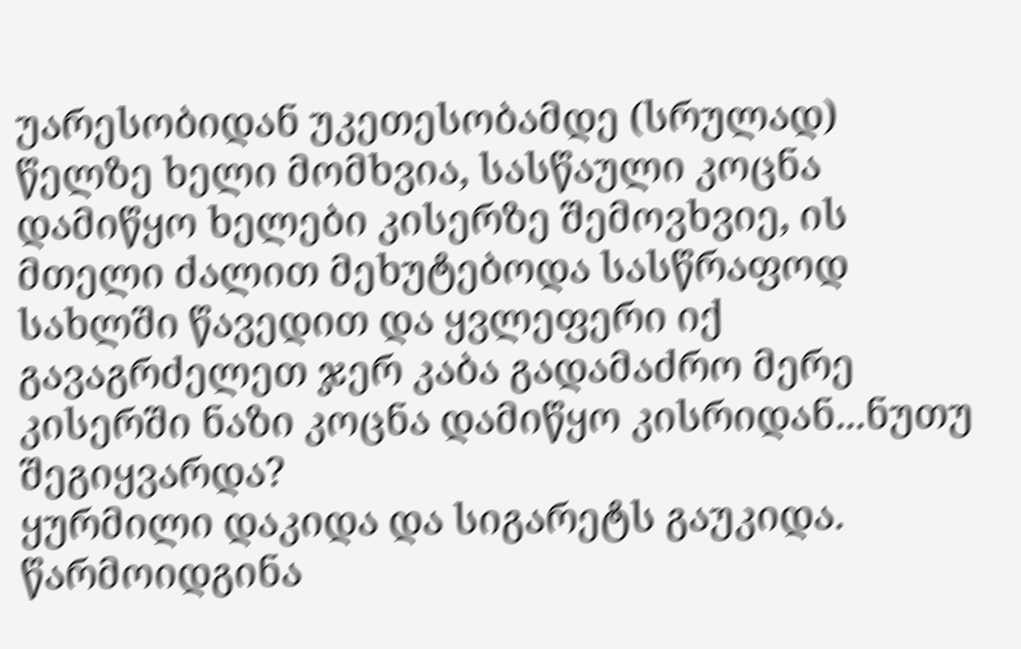უარესობიდან უკეთესობამდე (სრულად)
წელზე ხელი მომხვია, სასწაული კოცნა დამიწყო ხელები კისერზე შემოვხვიე, ის მთელი ძალით მეხუტებოდა სასწრაფოდ სახლში წავედით და ყვლეფერი იქ გავაგრძელეთ ჯერ კაბა გადამაძრო მერე კისერში ნაზი კოცნა დამიწყო კისრიდან...ნუთუ შეგიყვარდა?
ყურმილი დაკიდა და სიგარეტს გაუკიდა. წარმოიდგინა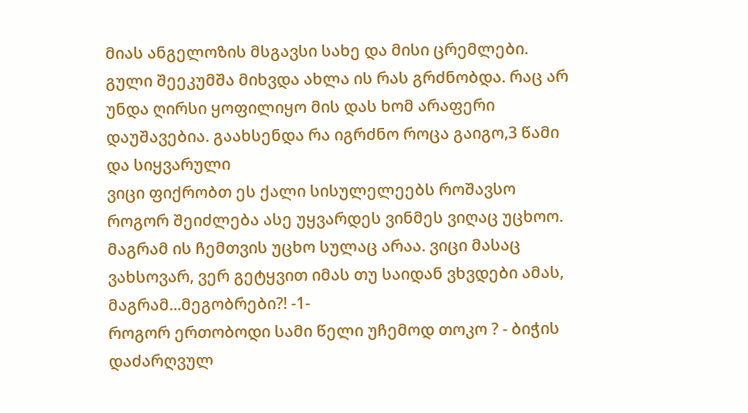მიას ანგელოზის მსგავსი სახე და მისი ცრემლები. გული შეეკუმშა მიხვდა ახლა ის რას გრძნობდა. რაც არ უნდა ღირსი ყოფილიყო მის დას ხომ არაფერი დაუშავებია. გაახსენდა რა იგრძნო როცა გაიგო,3 წამი და სიყვარული
ვიცი ფიქრობთ ეს ქალი სისულელეებს როშავსო როგორ შეიძლება ასე უყვარდეს ვინმეს ვიღაც უცხოო. მაგრამ ის ჩემთვის უცხო სულაც არაა. ვიცი მასაც ვახსოვარ, ვერ გეტყვით იმას თუ საიდან ვხვდები ამას, მაგრამ...მეგობრები?! -1-
როგორ ერთობოდი სამი წელი უჩემოდ თოკო ? - ბიჭის დაძარღვულ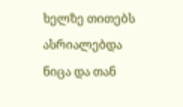ხელზე თითებს ასრიალებდა ნიცა და თან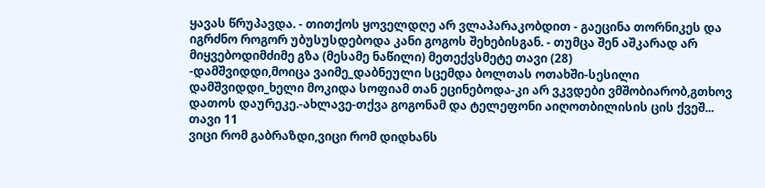ყავას წრუპავდა. - თითქოს ყოველდღე არ ვლაპარაკობდით - გაეცინა თორნიკეს და იგრძნო როგორ უბუსუსდებოდა კანი გოგოს შეხებისგან. - თუმცა შენ აშკარად არ მიყვებოდიმძიმე გზა (მესამე ნაწილი) მეთექვსმეტე თავი (28)
-დამშვიდდი,მოიცა ვაიმე_დაბნეული სცემდა ბოლთას ოთახში-სესილი დამშვიდდი_ხელი მოკიდა სოფიამ თან ეცინებოდა-კი არ ვკვდები ვმშობიარობ,გთხოვ დათოს დაურეკე.-ახლავე-თქვა გოგონამ და ტელეფონი აიღოთბილისის ცის ქვეშ... თავი 11
ვიცი რომ გაბრაზდი,ვიცი რომ დიდხანს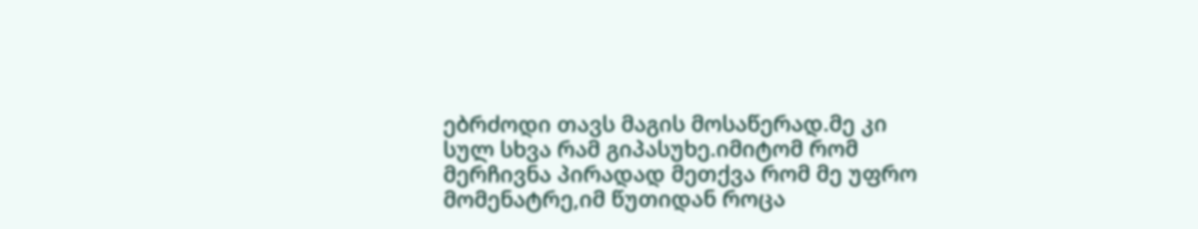ებრძოდი თავს მაგის მოსაწერად.მე კი სულ სხვა რამ გიპასუხე.იმიტომ რომ მერჩივნა პირადად მეთქვა რომ მე უფრო მომენატრე,იმ წუთიდან როცა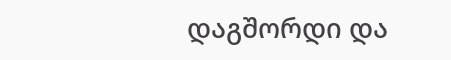დაგშორდი და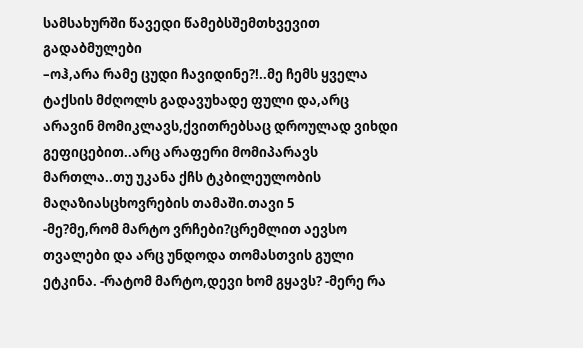სამსახურში წავედი წამებსშემთხვევით გადაბმულები
–ოჰ,არა რამე ცუდი ჩავიდინე?!..მე ჩემს ყველა ტაქსის მძღოლს გადავუხადე ფული და,არც არავინ მომიკლავს,ქვითრებსაც დროულად ვიხდი გეფიცებით..არც არაფერი მომიპარავს მართლა..თუ უკანა ქჩს ტკბილეულობის მაღაზიასცხოვრების თამაში.თავი 5
-მე?მე,რომ მარტო ვრჩები?ცრემლით აევსო თვალები და არც უნდოდა თომასთვის გული ეტკინა. -რატომ მარტო,დევი ხომ გყავს? -მერე რა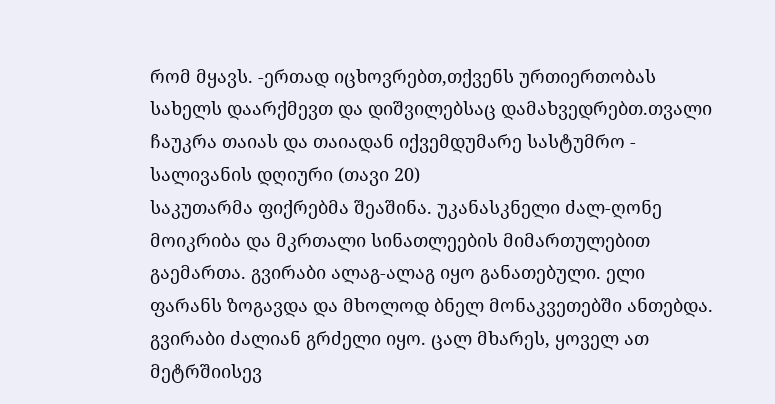რომ მყავს. -ერთად იცხოვრებთ,თქვენს ურთიერთობას სახელს დაარქმევთ და დიშვილებსაც დამახვედრებთ.თვალი ჩაუკრა თაიას და თაიადან იქვემდუმარე სასტუმრო - სალივანის დღიური (თავი 20)
საკუთარმა ფიქრებმა შეაშინა. უკანასკნელი ძალ-ღონე მოიკრიბა და მკრთალი სინათლეების მიმართულებით გაემართა. გვირაბი ალაგ-ალაგ იყო განათებული. ელი ფარანს ზოგავდა და მხოლოდ ბნელ მონაკვეთებში ანთებდა. გვირაბი ძალიან გრძელი იყო. ცალ მხარეს, ყოველ ათ მეტრშიისევ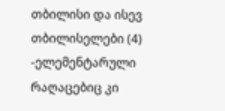თბილისი და ისევ თბილისელები (4)
-ელემენტარული რაღაცებიც კი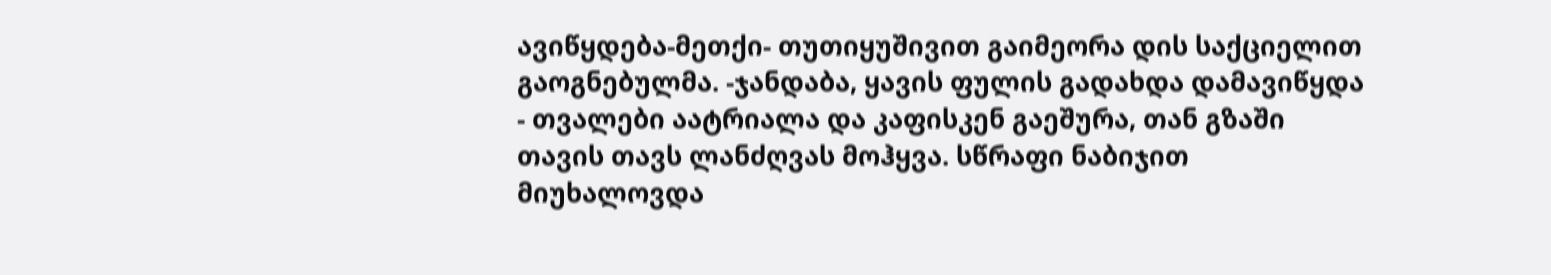ავიწყდება-მეთქი- თუთიყუშივით გაიმეორა დის საქციელით გაოგნებულმა. -ჯანდაბა, ყავის ფულის გადახდა დამავიწყდა - თვალები აატრიალა და კაფისკენ გაეშურა, თან გზაში თავის თავს ლანძღვას მოჰყვა. სწრაფი ნაბიჯით მიუხალოვდა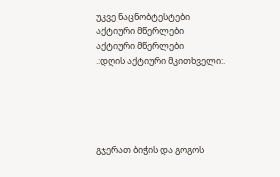უკვე ნაცნობტესტები
აქტიური მწერლები
აქტიური მწერლები
.:დღის აქტიური მკითხველი:.





გჯერათ ბიჭის და გოგოს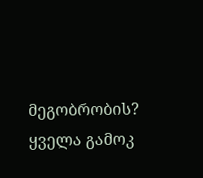მეგობრობის?
ყველა გამოკ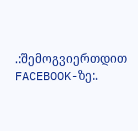.:შემოგვიერთდით FACEBOOK-ზე:.